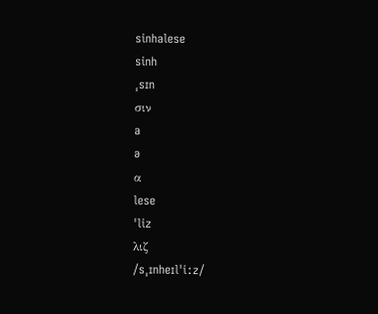sinhalese
sinh
ˌsɪn
σιν
a
ə
α
lese
ˈliz
λιζ
/sˌɪnheɪlˈiːz/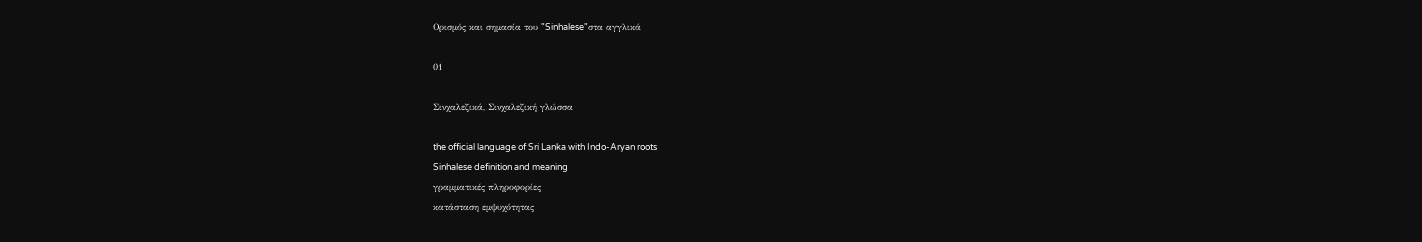Ορισμός και σημασία του "Sinhalese"στα αγγλικά

01

Σινχαλεζικά, Σινχαλεζική γλώσσα

the official language of Sri Lanka with Indo-Aryan roots
Sinhalese definition and meaning
γραμματικές πληροφορίες
κατάσταση εμψυχότητας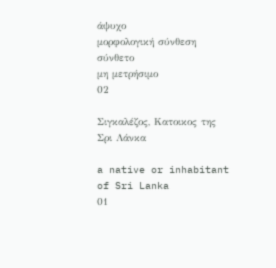άψυχο
μορφολογική σύνθεση
σύνθετο
μη μετρήσιμο
02

Σιγκαλέζος, Κατοικος της Σρι Λάνκα

a native or inhabitant of Sri Lanka
01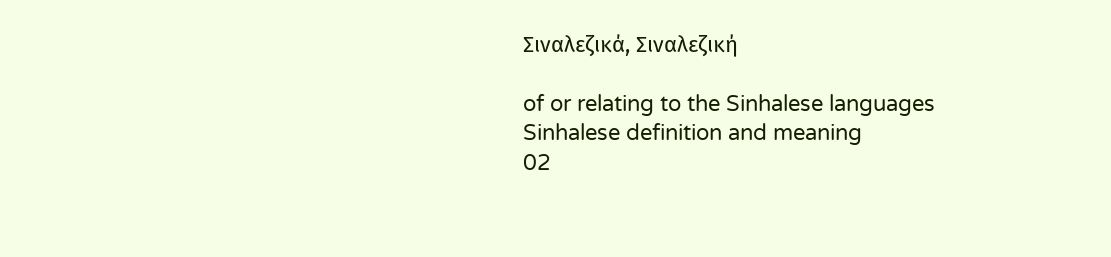Σιναλεζικά, Σιναλεζική

of or relating to the Sinhalese languages
Sinhalese definition and meaning
02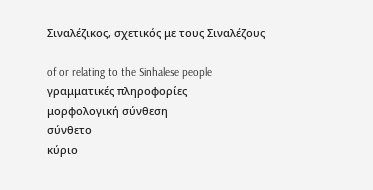Σιναλέζικος, σχετικός με τους Σιναλέζους

of or relating to the Sinhalese people
γραμματικές πληροφορίες
μορφολογική σύνθεση
σύνθετο
κύριο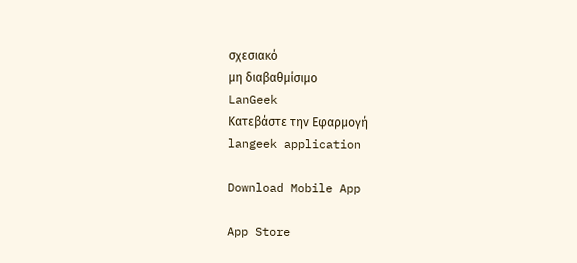σχεσιακό
μη διαβαθμίσιμο
LanGeek
Κατεβάστε την Εφαρμογή
langeek application

Download Mobile App

App Store